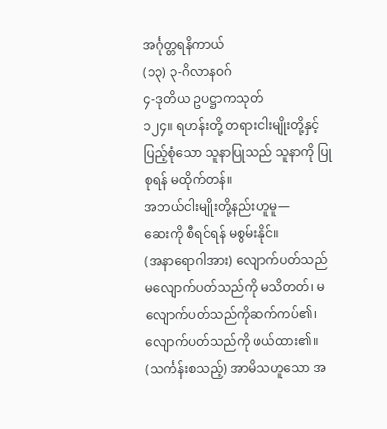အင်္ဂုတ္တရနိကာယ်
(၁၃) ၃-ဂိလာနဝဂ်
၄-ဒုတိယ ဥပဋ္ဌာကသုတ်
၁၂၄။ ရဟန်းတို့ တရားငါးမျိုးတို့နှင့်ပြည့်စုံသော သူနာပြုသည် သူနာကို ပြုစုရန် မထိုက်တန်။
အဘယ်ငါးမျိုးတို့နည်းဟူမူ—
ဆေးကို စီရင်ရန် မစွမ်းနိုင်။
(အနာရောဂါအား) လျောက်ပတ်သည် မလျောက်ပတ်သည်ကို မသိတတ်၊ မလျောက်ပတ်သည်ကိုဆက်ကပ်၏၊ လျောက်ပတ်သည်ကို ဖယ်ထား၏။
(သင်္ကန်းစသည့်) အာမိသဟူသော အ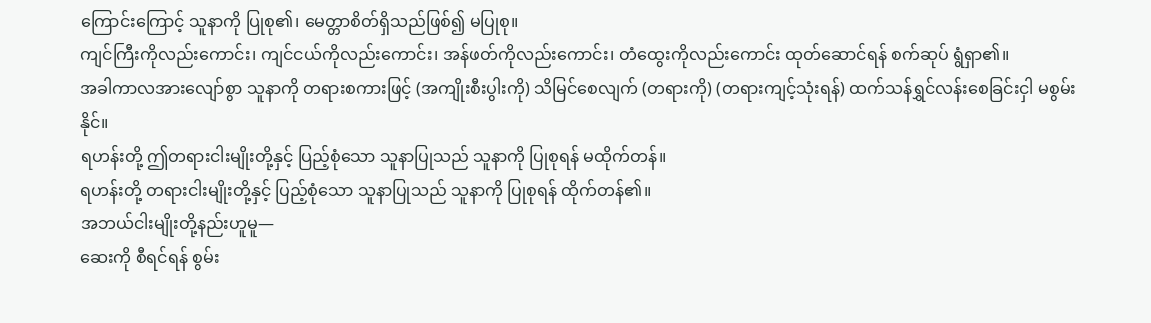ကြောင်းကြောင့် သူနာကို ပြုစု၏၊ မေတ္တာစိတ်ရှိသည်ဖြစ်၍ မပြုစု။
ကျင်ကြီးကိုလည်းကောင်း၊ ကျင်ငယ်ကိုလည်းကောင်း၊ အန်ဖတ်ကိုလည်းကောင်း၊ တံထွေးကိုလည်းကောင်း ထုတ်ဆောင်ရန် စက်ဆုပ် ရွံရှာ၏။
အခါကာလအားလျော်စွာ သူနာကို တရားစကားဖြင့် (အကျိုးစီးပွါးကို) သိမြင်စေလျက် (တရားကို) (တရားကျင့်သုံးရန်) ထက်သန်ရွှင်လန်းစေခြင်းငှါ မစွမ်းနိုင်။
ရဟန်းတို့ ဤတရားငါးမျိုးတို့နှင့် ပြည့်စုံသော သူနာပြုသည် သူနာကို ပြုစုရန် မထိုက်တန်။
ရဟန်းတို့ တရားငါးမျိုးတို့နှင့် ပြည့်စုံသော သူနာပြုသည် သူနာကို ပြုစုရန် ထိုက်တန်၏။
အဘယ်ငါးမျိုးတို့နည်းဟူမူ—
ဆေးကို စီရင်ရန် စွမ်း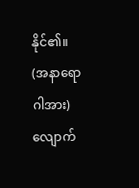နိုင်၏။
(အနာရောဂါအား) လျောက်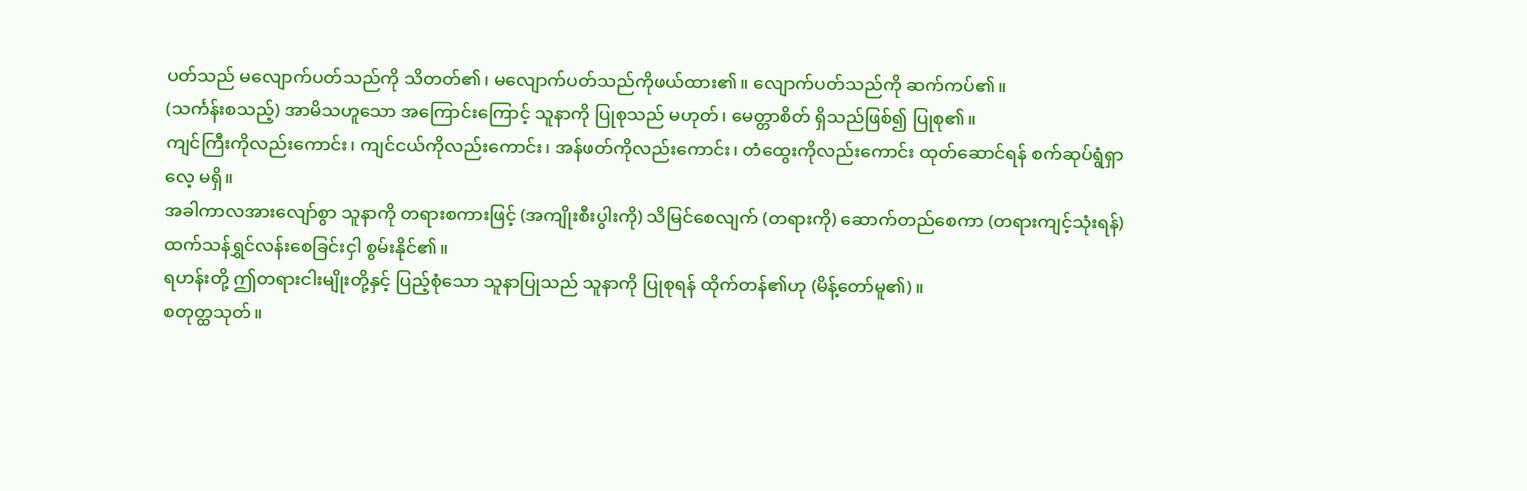ပတ်သည် မလျောက်ပတ်သည်ကို သိတတ်၏၊ မလျောက်ပတ်သည်ကိုဖယ်ထား၏။ လျောက်ပတ်သည်ကို ဆက်ကပ်၏။
(သင်္ကန်းစသည့်) အာမိသဟူသော အကြောင်းကြောင့် သူနာကို ပြုစုသည် မဟုတ်၊ မေတ္တာစိတ် ရှိသည်ဖြစ်၍ ပြုစု၏။
ကျင်ကြီးကိုလည်းကောင်း၊ ကျင်ငယ်ကိုလည်းကောင်း၊ အန်ဖတ်ကိုလည်းကောင်း၊ တံထွေးကိုလည်းကောင်း ထုတ်ဆောင်ရန် စက်ဆုပ်ရွံရှာလေ့ မရှိ။
အခါကာလအားလျော်စွာ သူနာကို တရားစကားဖြင့် (အကျိုးစီးပွါးကို) သိမြင်စေလျက် (တရားကို) ဆောက်တည်စေကာ (တရားကျင့်သုံးရန်) ထက်သန်ရွှင်လန်းစေခြင်းငှါ စွမ်းနိုင်၏။
ရဟန်းတို့ ဤတရားငါးမျိုးတို့နှင့် ပြည့်စုံသော သူနာပြုသည် သူနာကို ပြုစုရန် ထိုက်တန်၏ဟု (မိန့်တော်မူ၏)။
စတုတ္ထသုတ်။